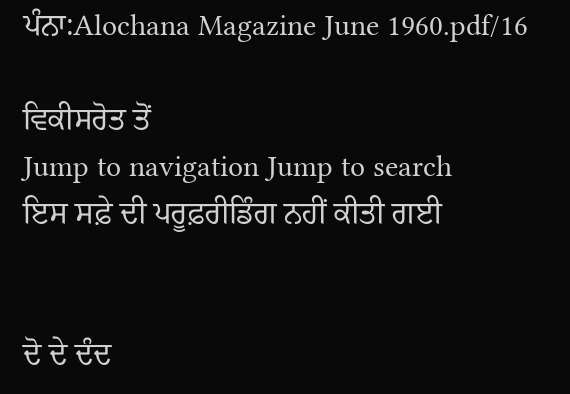ਪੰਨਾ:Alochana Magazine June 1960.pdf/16

ਵਿਕੀਸਰੋਤ ਤੋਂ
Jump to navigation Jump to search
ਇਸ ਸਫ਼ੇ ਦੀ ਪਰੂਫ਼ਰੀਡਿੰਗ ਨਹੀਂ ਕੀਤੀ ਗਈ


ਦੋ ਦੇ ਦੰਦ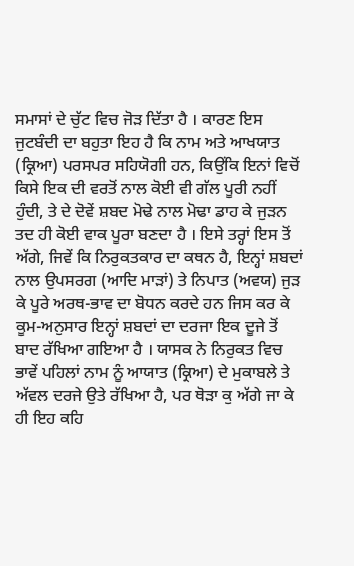ਸਮਾਸਾਂ ਦੇ ਚੁੱਟ ਵਿਚ ਜੋੜ ਦਿੱਤਾ ਹੈ । ਕਾਰਣ ਇਸ ਜੁਟਬੰਦੀ ਦਾ ਬਹੁਤਾ ਇਹ ਹੈ ਕਿ ਨਾਮ ਅਤੇ ਆਖਯਾਤ (ਕ੍ਰਿਆ) ਪਰਸਪਰ ਸਹਿਯੋਗੀ ਹਨ, ਕਿਉਂਕਿ ਇਨਾਂ ਵਿਚੋਂ ਕਿਸੇ ਇਕ ਦੀ ਵਰਤੋਂ ਨਾਲ ਕੋਈ ਵੀ ਗੱਲ ਪੂਰੀ ਨਹੀਂ ਹੁੰਦੀ, ਤੇ ਦੇ ਦੋਵੇਂ ਸ਼ਬਦ ਮੋਢੇ ਨਾਲ ਮੋਢਾ ਡਾਹ ਕੇ ਜੁੜਨ ਤਦ ਹੀ ਕੋਈ ਵਾਕ ਪੂਰਾ ਬਣਦਾ ਹੈ । ਇਸੇ ਤਰ੍ਹਾਂ ਇਸ ਤੋਂ ਅੱਗੇ, ਜਿਵੇਂ ਕਿ ਨਿਰੁਕਤਕਾਰ ਦਾ ਕਥਨ ਹੈ, ਇਨ੍ਹਾਂ ਸ਼ਬਦਾਂ ਨਾਲ ਉਪਸਰਗ (ਆਦਿ ਮਾੜਾਂ) ਤੇ ਨਿਪਾਤ (ਅਵਯ) ਜੁੜ ਕੇ ਪੂਰੇ ਅਰਥ-ਭਾਵ ਦਾ ਬੋਧਨ ਕਰਦੇ ਹਨ ਜਿਸ ਕਰ ਕੇ ਕੂਮ-ਅਨੁਸਾਰ ਇਨ੍ਹਾਂ ਸ਼ਬਦਾਂ ਦਾ ਦਰਜਾ ਇਕ ਦੂਜੇ ਤੋਂ ਬਾਦ ਰੱਖਿਆ ਗਇਆ ਹੈ । ਯਾਸਕ ਨੇ ਨਿਰੁਕਤ ਵਿਚ ਭਾਵੇਂ ਪਹਿਲਾਂ ਨਾਮ ਨੂੰ ਆਯਾਤ (ਕ੍ਰਿਆ) ਦੇ ਮੁਕਾਬਲੇ ਤੇ ਅੱਵਲ ਦਰਜੇ ਉਤੇ ਰੱਖਿਆ ਹੈ, ਪਰ ਥੋੜਾ ਕੁ ਅੱਗੇ ਜਾ ਕੇ ਹੀ ਇਹ ਕਹਿ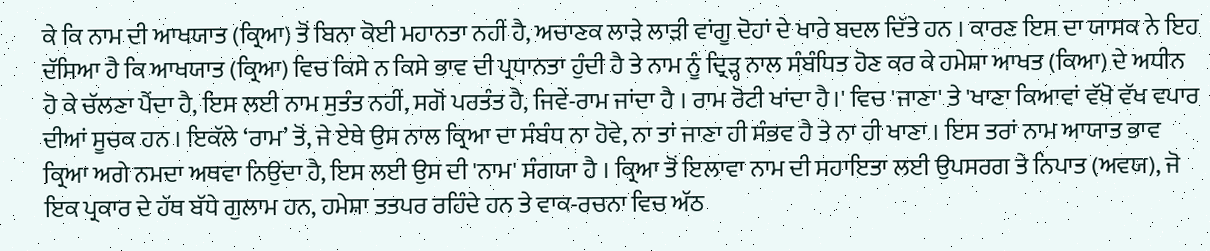ਕੇ ਕਿ ਨਾਮ ਦੀ ਆਖਯਾਤ (ਕ੍ਰਿਆ) ਤੋਂ ਬਿਨਾ ਕੋਈ ਮਹਾਨਤਾ ਨਹੀਂ ਹੈ, ਅਚਾਣਕ ਲਾੜੇ ਲਾੜੀ ਵਾਂਗੂ ਦੋਹਾਂ ਦੇ ਖਾਰੇ ਬਦਲ ਦਿੱਤੇ ਹਨ । ਕਾਰਣ ਇਸ ਦਾ ਯਾਸਕ ਨੇ ਇਹ ਦੱਸਿਆ ਹੈ ਕਿ ਆਖਯਾਤ (ਕ੍ਰਿਆ) ਵਿਚ ਕਿਸੇ ਨ ਕਿਸੇ ਭਾਵ ਦੀ ਪ੍ਰਧਾਨਤਾ ਹੁੰਦੀ ਹੈ ਤੇ ਨਾਮ ਨੂੰ ਦ੍ਰਿੜ੍ਹ ਨਾਲ ਸੰਬੰਧਿਤ ਹੋਣ ਕਰ ਕੇ ਹਮੇਸ਼ਾ ਆਖਤ (ਕਿਆ) ਦੇ ਅਧੀਨ ਹੋ ਕੇ ਚੱਲਣਾ ਪੈਂਦਾ ਹੈ, ਇਸ ਲਈ ਨਾਮ ਸੁਤੰਤ ਨਹੀਂ, ਸਗੋਂ ਪਰਤੰਤ ਹੈ, ਜਿਵੇਂ-ਰਾਮ ਜਾਂਦਾ ਹੈ । ਰਾਮ ਰੋਟੀ ਖਾਂਦਾ ਹੈ।' ਵਿਚ 'ਜਾਣਾ' ਤੇ 'ਖਾਣਾ ਕਿਆਵਾਂ ਵੱਖੋ ਵੱਖ ਵਪਾਰ ਦੀਆਂ ਸੂਚਕ ਹਨ । ਇਕੱਲੇ ‘ਰਾਮ’ ਤੋਂ, ਜੇ ਏਥੇ ਉਸ ਨਾਲ ਕ੍ਰਿਆ ਦਾ ਸੰਬੰਧ ਨਾ ਹੋਵੇ, ਨਾ ਤਾਂ ਜਾਣਾ ਹੀ ਸੰਭਵ ਹੈ ਤੇ ਨਾ ਹੀ ਖਾਣਾ । ਇਸ ਤਰਾਂ ਨਾਮ ਆਯਾਤ ਭਾਵ ਕ੍ਰਿਆ ਅਗੇ ਨਮਦਾ ਅਥਵਾ ਨਿਉਂਦਾ ਹੈ, ਇਸ ਲਈ ਉਸ ਦੀ 'ਨਾਮ' ਸੰਗਯਾ ਹੈ । ਕ੍ਰਿਆ ਤੋਂ ਇਲਾਵਾ ਨਾਮ ਦੀ ਸਹਾਇਤਾ ਲਈ ਉਪਸਰਗ ਤੇ ਨਿਪਾਤ (ਅਵਯ), ਜੋ ਇਕ ਪ੍ਰਕਾਰ ਦੇ ਹੱਥ ਬੱਧੇ ਗੁਲਾਮ ਹਨ, ਹਮੇਸ਼ਾ ਤਤਪਰ ਰਹਿੰਦੇ ਹਨ ਤੇ ਵਾਕ-ਰਚਨਾ ਵਿਚ ਅੱਠ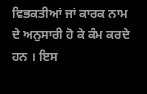ਵਿਭਕਤੀਆਂ ਜਾਂ ਕਾਰਕ ਨਾਮ ਦੇ ਅਨੁਸਾਰੀ ਹੋ ਕੇ ਕੰਮ ਕਰਦੇ ਹਨ । ਇਸ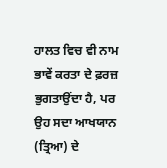ਹਾਲਤ ਵਿਚ ਵੀ ਨਾਮ ਭਾਵੇਂ ਕਰਤਾ ਦੇ ਫ਼ਰਜ਼ ਭੁਗਤਾਉਂਦਾ ਹੈ, ਪਰ ਉਹ ਸਦਾ ਆਖਯਾਨ (ਤ੍ਰਿਆ) ਦੇ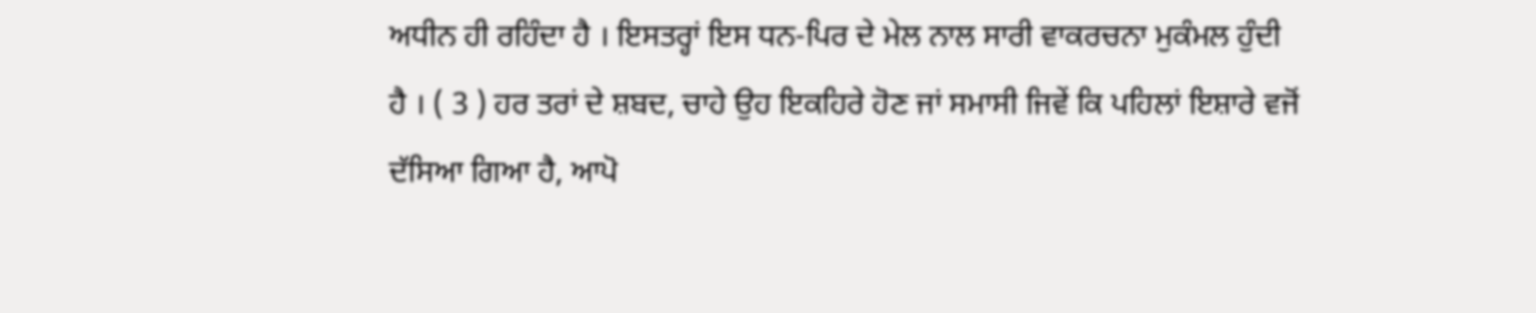ਅਧੀਨ ਹੀ ਰਹਿੰਦਾ ਹੈ । ਇਸਤਰ੍ਹਾਂ ਇਸ ਧਨ-ਪਿਰ ਦੇ ਮੇਲ ਨਾਲ ਸਾਰੀ ਵਾਕਰਚਨਾ ਮੁਕੰਮਲ ਹੁੰਦੀ ਹੈ । ( 3 ) ਹਰ ਤਰਾਂ ਦੇ ਸ਼ਬਦ, ਚਾਹੇ ਉਹ ਇਕਹਿਰੇ ਹੋਣ ਜਾਂ ਸਮਾਸੀ ਜਿਵੇਂ ਕਿ ਪਹਿਲਾਂ ਇਸ਼ਾਰੇ ਵਜੋਂ ਦੱਸਿਆ ਗਿਆ ਹੈ, ਆਪੋ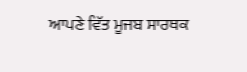ਆਪਣੇ ਵਿੱਤ ਮੂਜਬ ਸਾਰਥਕ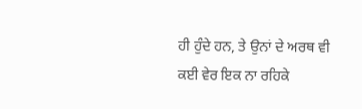ਹੀ ਹੁੰਦੇ ਹਨ, ਤੇ ਉਨਾਂ ਦੇ ਅਰਥ ਵੀ ਕਈ ਵੇਰ ਇਕ ਨਾ ਰਹਿਕੇ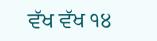ਵੱਖ ਵੱਖ ੧੪